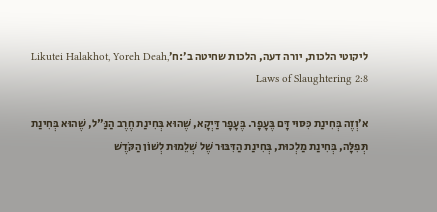ליקוטי הלכות, יורה דעה, הלכות שחיטה ב׳:ח׳Likutei Halakhot, Yoreh Deah, Laws of Slaughtering 2:8

א׳וְזֶה בְּחִינַת כִּסּוּי דָּם בֶּעָפָר. בֶּעָפָר דַּיְקָא, שֶׁהוּא בְּחִינַת חֶרֶב הַנַּ"ל, שֶׁהוּא בְּחִינַת תְּפִלָּה, בְּחִינַת מַלְכוּת, בְּחִינַת הַדִּבּוּר שֶׁל שְׁלֵמוּת לְשׁוֹן הַקֹּדֶשׁ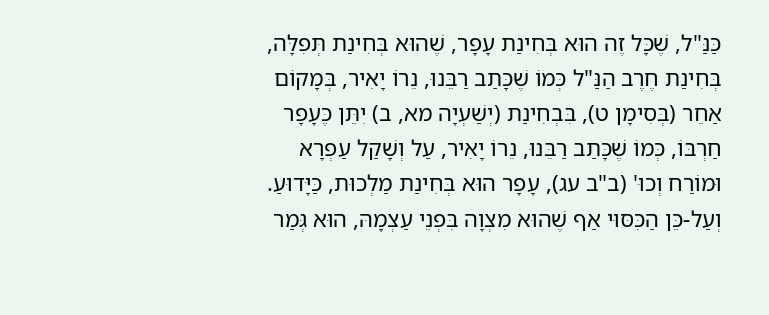כַּנַּ"ל, שֶׁכָּל זֶה הוּא בְּחִינַת עָפָר, שֶׁהוּא בְּחִינַת תְּפִלָּה, בְּחִינַת חֶרֶב הַנַּ"ל כְּמוֹ שֶׁכָּתַב רַבֵּנוּ, נֵרוֹ יָאִיר, בְּמָקוֹם אַחֵר (בְּסִימָן ט), בִּבְחִינַת (יְשַׁעְיָה מא, ב) יִתֵּן כֶּעָפָר חַרְבּוֹ, כְּמוֹ שֶׁכָּתַב רַבֵּנוּ, נֵרוֹ יָאִיר, עַל וְשָׁקַל עַפְרָא וּמוֹרַח וְכוּ' (ב"ב עג), עָפָר הוּא בְּחִינַת מַלְכוּת, כַּיָּדוּעַ. וְעַל-כֵּן הַכִּסּוּי אַף שֶׁהוּא מִצְוָה בִּפְנֵי עַצְמָהּ, הוּא גְּמַר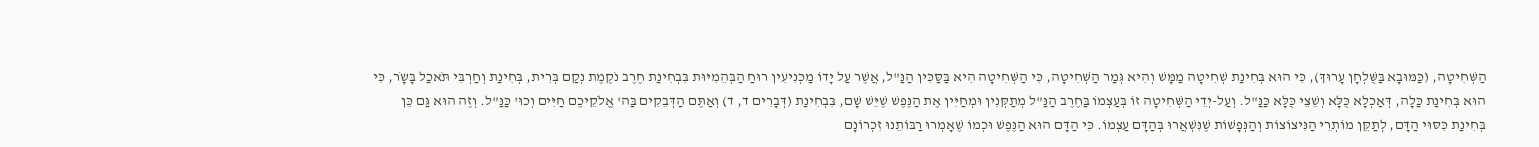הַשְּׁחִיטָה, (כַּמּוּבָא בַּשֻּׁלְחָן עָרוּךְ), כִּי הוּא בְּחִינַת שְׁחִיטָה מַמָּשׁ וְהִיא גְּמַר הַשְּׁחִיטָה, כִּי הַשְּׁחִיטָה הִיא בַּסַּכִּין הַנַּ"ל, אֲשֶׁר עַל יָדוֹ מַכְנִיעִין רוּחַ הַבְּהֵמִיּוּת בִּבְחִינַת חֶרֶב נֹקֶמֶת נְקַם בְּרִית, בְּחִינַת וְחַרְבִּי תֹּאכַל בָּשָֹר, כִּי הוּא בְּחִינַת כַּלָה, דְּאַכְלָא כֻּלָּא וְשֵׁצֵי כֻּלָּא כַּנַּ"ל. וְעַל-יְדֵי הַשְּׁחִיטָה זוֹ בְּעַצְמוֹ בַּחֶרֶב הַנַּ"ל מְתַקְּנִין וּמְחַיִּין אֶת הַנֶּפֶשׁ שֶׁיֵּשׁ שָׁם, בִּבְחִינַת (דְּבָרִים ד, ד) וְאַתֶּם הַדְּבֵקִים בַּה' אֱלֹקֵיכֶם חַיִּים וְכוּ' כַּנַּ"ל. וְזֶה הוּא גַּם כֵּן בְּחִינַת כִּסּוּי הַדָּם, לְתַקֵּן מוֹתְרֵי הַנִּיצוֹצוֹת וְהַנְּפָשׁוֹת שֶׁנִּשְׁאֲרוּ בְּהַדָּם עַצְמוֹ. כִּי הַדָּם הוּא הַנֶּפֶשׁ וּכְמוֹ שֶׁאָמְרוּ רַבּוֹתֵנוּ זִכְרוֹנָם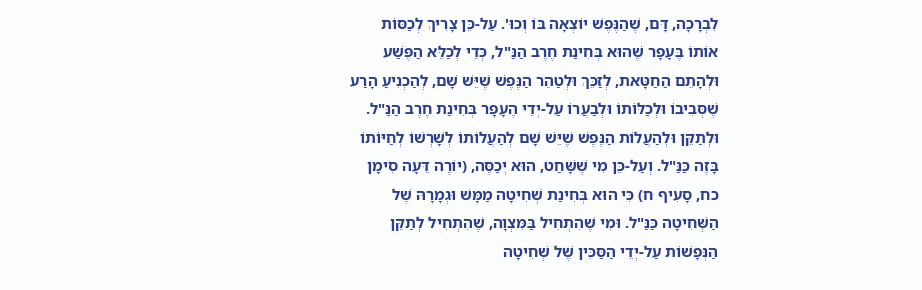לִבְרָכָה, דָּם, שֶׁהַנֶּפֶשׁ יוֹצְאָה בּוֹ וְכוּ'. עַל-כֵּן צָרִיךְ לְכַסּוֹת אוֹתוֹ בֶּעָפָר שֶׁהוּא בְּחִינַת חֶרֶב הַנַּ"ל, כְּדֵי לְכַלֵּא הַפֶּשַׁע וּלְהָתֵם הַחַטָּאת, לְזַכֵּךְ וּלְטַהֵר הַנֶּפֶשׁ שֶׁיֵּשׁ שָׁם, לְהַכְנִיעַ הָרַע שֶׁסְּבִיבוֹ וּלְכַלּוֹתוֹ וּלְבַעֲרוֹ עַל-יְדֵי הֶעָפָר בְּחִינַת חֶרֶב הַנַּ"ל. וּלְתַקֵּן וּלְהַעֲלוֹת הַנֶּפֶשׁ שֶׁיֵּשׁ שָׁם לְהַעֲלוֹתוֹ לְשָׁרְשׁוֹ לְחַיּוֹתוֹ בָּזֶה כַּנַּ"ל. וְעַל-כֵּן מִי שֶׁשָּׁחַט, הוּא יְכַסֶּה, (יוֹרֶה דֵּעָה סִימָן כח, סָעִיף ח) כִּי הוּא בְּחִינַת שְׁחִיטָה מַמָּשׁ וּגְמָרָהּ שֶׁל הַשְּׁחִיטָה כַּנַּ"ל. וּמִי שֶׁהִתְחִיל בַּמִּצְוָה, שֶׁהִתְחִיל לְתַקֵּן הַנְּפָשׁוֹת עַל-יְדֵי הַסַּכִּין שֶׁל שְׁחִיטָה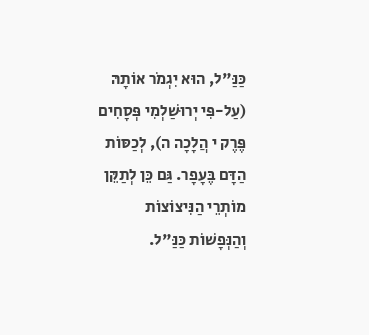כַּנַּ"ל, הוּא יִגְמֹר אוֹתָהּ (עַל-פִּי יְרוּשַׁלְמִי פְּסָחִים פֶּרֶק י הֲלָכָה ה), לְכַסּוֹת הַדָּם בֶּעָפָר. גַּם כֵּן לְתַקֵּן מוֹתְרֵי הַנִּיצוֹצוֹת וְהַנְּפָשׁוֹת כַּנַּ"ל.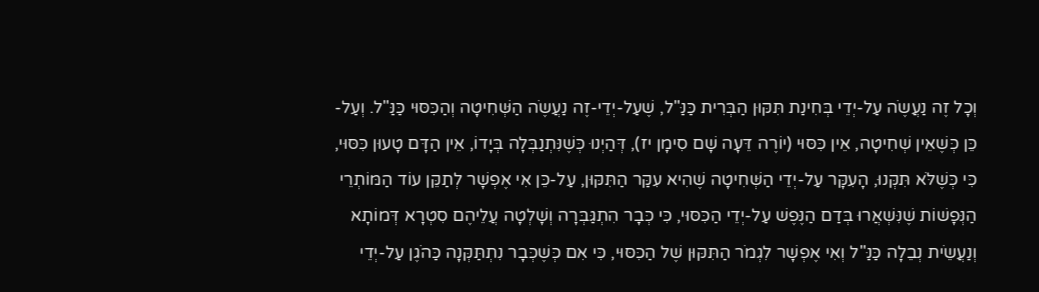וְכָל זֶה נַעֲשֶֹה עַל-יְדֵי בְּחִינַת תִּקּוּן הַבְּרִית כַּנַּ"ל, שֶׁעַל-יְדֵי-זֶה נַעֲשֶֹה הַשְּׁחִיטָה וְהַכִּסּוּי כַּנַּ"ל. וְעַל-כֵּן כְּשֶׁאֵין שְׁחִיטָה, אֵין כִּסּוּי (יוֹרֶה דֵּעָה שָׁם סִימָן יז), דְּהַיְנוּ כְּשֶׁנִּתְנַבְּלָה בְּיָדוֹ, אֵין הַדָּם טָעוּן כִּסּוּי, כִּי כְּשֶׁלֹּא תִּקְּנוּ, הָעִקָּר עַל-יְדֵי הַשְּׁחִיטָה שֶׁהִיא עִקַּר הַתִּקּוּן, עַל-כֵּן אִי אֶפְשָׁר לְתַקֵּן עוֹד הַמּוֹתְרֵי הַנְּפָשׁוֹת שֶׁנִּשְׁאֲרוּ בְּדַם הַנֶּפֶשׁ עַל-יְדֵי הַכִּסּוּי, כִּי כְּבָר הִתְגַּבְּרָה וְשָׁלְטָה עֲלֵיהֶם סִטְרָא דְּמוֹתָא וְנַעֲשֵֹית נְבֵלָה כַּנַּ"ל וְאִי אֶפְשָׁר לִגְמֹר הַתִּקּוּן שֶׁל הַכִּסּוּי, כִּי אִם כְּשֶׁכְּבָר נִתְתַּקְּנָה כַּהֹגֶן עַל-יְדֵי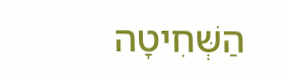הַשְּׁחִיטָה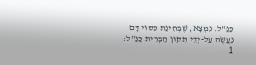כַּנַּ"ל. נִמְצָא, שֶׁבְּחִינַת כִּסּוּי דָּם נַעֲשֶֹה עַל-יְדֵי תִּקּוּן הַבְּרִית כַּנַּ"ל:
1